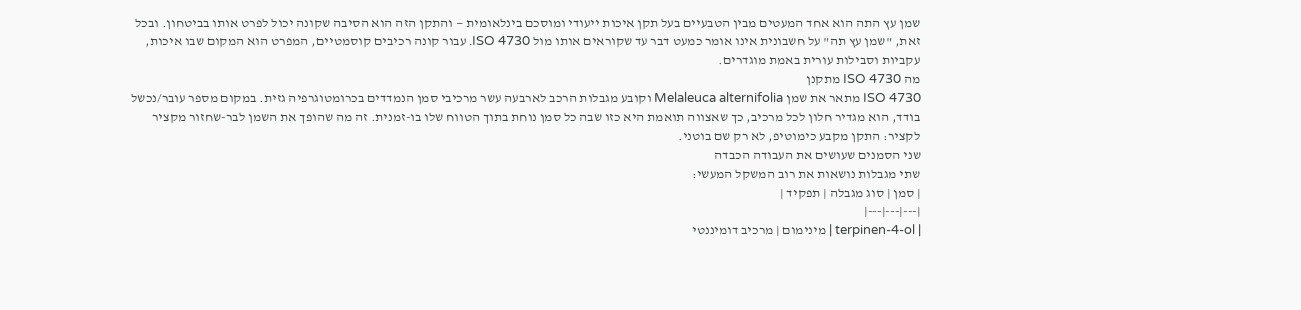שמן עץ התה הוא אחד המעטים מבין הטבעיים בעל תקן איכות ייעודי ומוסכם בינלאומית — והתקן הזה הוא הסיבה שקונה יכול לפרט אותו בביטחון. ובכל זאת, "שמן עץ תה" על חשבונית אינו אומר כמעט דבר עד שקוראים אותו מול ISO 4730. עבור קונה רכיבים קוסמטיים, המפרט הוא המקום שבו איכות, עקביות וסבילות עורית באמת מוגדרים.
מה ISO 4730 מתקנן
ISO 4730 מתאר את שמן Melaleuca alternifolia וקובע מגבלות הרכב לארבעה עשר מרכיבי סמן הנמדדים בכרומטוגרפיה גזית. במקום מספר עובר/נכשל בודד, הוא מגדיר חלון לכל מרכיב, כך שאצווה תואמת היא כזו שבה כל סמן נוחת בתוך הטווח שלו בו-זמנית. זה מה שהופך את השמן לבר-שחזור מקציר לקציר: התקן מקבע כימוטיפ, לא רק שם בוטני.
שני הסמנים שעושים את העבודה הכבדה
שתי מגבלות נושאות את רוב המשקל המעשי:
| סמן | סוג מגבלה | תפקיד |
|---|---|---|
| terpinen-4-ol | מינימום | מרכיב דומיננטי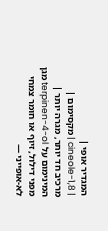המגדיר אופי |
| 1,8-cineole | מקסימום | מרכיב חד יותר, מגרה יותר |
המינימום על terpinen-4-ol מגן מפני דילול, זיוף או חומר צמחי לא-אופייני —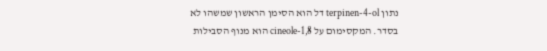נתון terpinen-4-ol דל הוא הסימן הראשון שמשהו לא בסדר. המקסימום על 1,8-cineole הוא מנוף הסבילות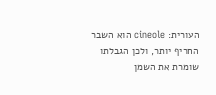העורית: cineole הוא השבר החריף יותר, ולכן הגבלתו שומרת את השמן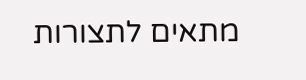מתאים לתצורות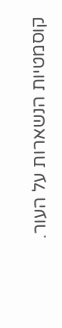קוסמטיות הנשארות על העור.